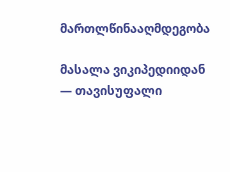მართლწინააღმდეგობა

მასალა ვიკიპედიიდან — თავისუფალი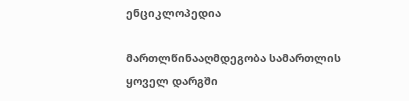ენციკლოპედია

მართლწინააღმდეგობა სამართლის ყოველ დარგში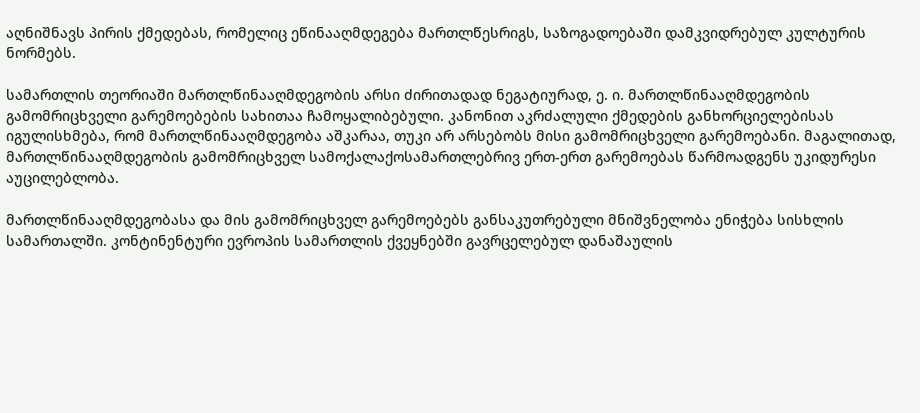აღნიშნავს პირის ქმედებას, რომელიც ეწინააღმდეგება მართლწესრიგს, საზოგადოებაში დამკვიდრებულ კულტურის ნორმებს.

სამართლის თეორიაში მართლწინააღმდეგობის არსი ძირითადად ნეგატიურად, ე. ი. მართლწინააღმდეგობის გამომრიცხველი გარემოებების სახითაა ჩამოყალიბებული. კანონით აკრძალული ქმედების განხორციელებისას იგულისხმება, რომ მართლწინააღმდეგობა აშკარაა, თუკი არ არსებობს მისი გამომრიცხველი გარემოებანი. მაგალითად, მართლწინააღმდეგობის გამომრიცხველ სამოქალაქოსამართლებრივ ერთ-ერთ გარემოებას წარმოადგენს უკიდურესი აუცილებლობა.

მართლწინააღმდეგობასა და მის გამომრიცხველ გარემოებებს განსაკუთრებული მნიშვნელობა ენიჭება სისხლის სამართალში. კონტინენტური ევროპის სამართლის ქვეყნებში გავრცელებულ დანაშაულის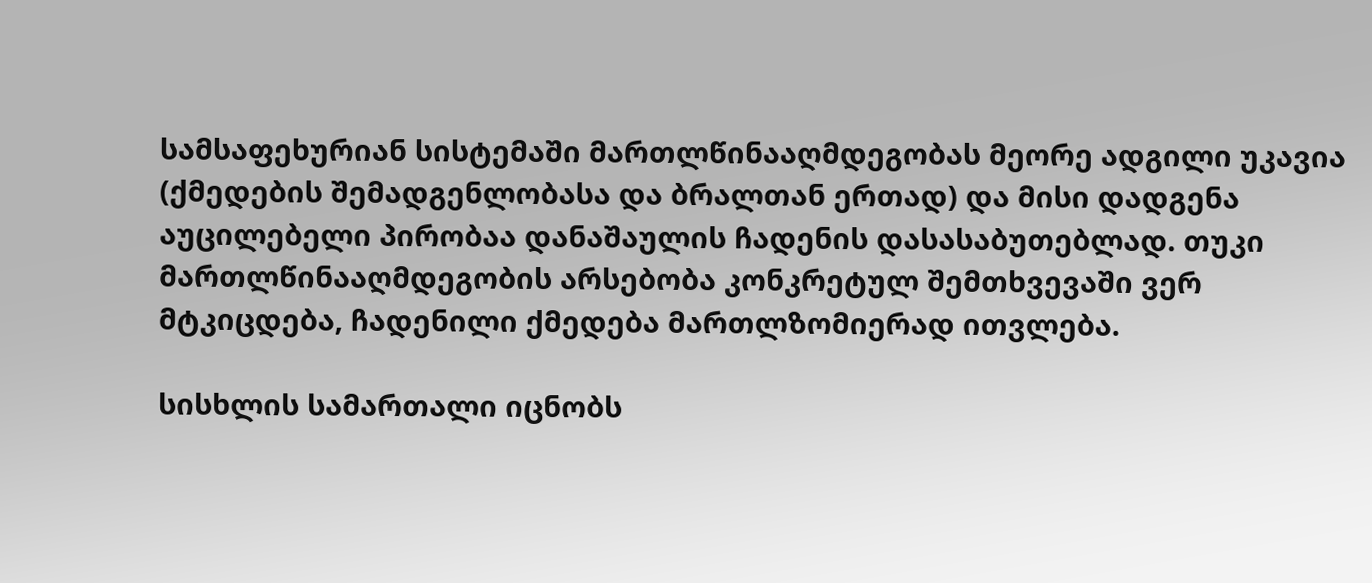სამსაფეხურიან სისტემაში მართლწინააღმდეგობას მეორე ადგილი უკავია (ქმედების შემადგენლობასა და ბრალთან ერთად) და მისი დადგენა აუცილებელი პირობაა დანაშაულის ჩადენის დასასაბუთებლად. თუკი მართლწინააღმდეგობის არსებობა კონკრეტულ შემთხვევაში ვერ მტკიცდება, ჩადენილი ქმედება მართლზომიერად ითვლება.

სისხლის სამართალი იცნობს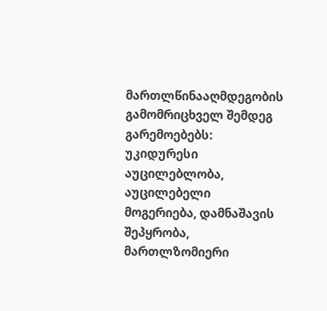მართლწინააღმდეგობის გამომრიცხველ შემდეგ გარემოებებს: უკიდურესი აუცილებლობა, აუცილებელი მოგერიება, დამნაშავის შეპყრობა, მართლზომიერი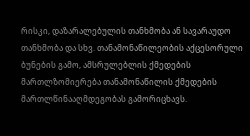რისკი, დაზარალებულის თანხმობა ან სავარაუდო თანხმობა და სხვ. თანამონაწილეობის აქცესორული ბუნების გამო, ამსრულებლის ქმედების მართლზომიერება თანამონაწილის ქმედების მართლწინააღმდეგობას გამორიცხავს.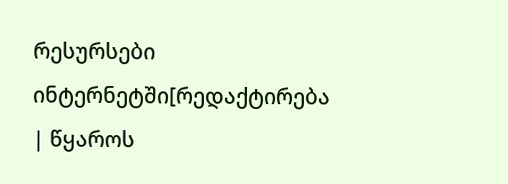რესურსები ინტერნეტში[რედაქტირება | წყაროს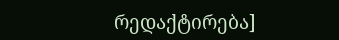რედაქტირება]